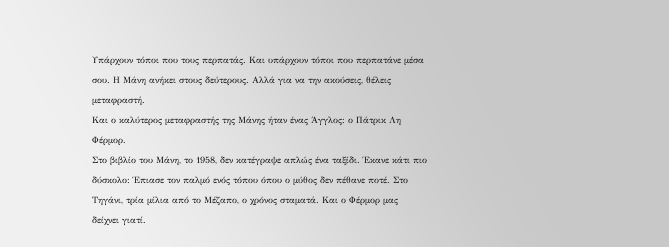Υπάρχουν τόποι που τους περπατάς. Και υπάρχουν τόποι που περπατάνε μέσα σου. Η Μάνη ανήκει στους δεύτερους. Αλλά για να την ακούσεις, θέλεις μεταφραστή.
Και ο καλύτερος μεταφραστής της Μάνης ήταν ένας Άγγλος: ο Πάτρικ Λη Φέρμορ.
Στο βιβλίο του Μάνη, το 1958, δεν κατέγραψε απλώς ένα ταξίδι. Έκανε κάτι πιο δύσκολο: Έπιασε τον παλμό ενός τόπου όπου ο μύθος δεν πέθανε ποτέ. Στο Τηγάνι, τρία μίλια από το Μέζαπο, ο χρόνος σταματά. Και ο Φέρμορ μας δείχνει γιατί.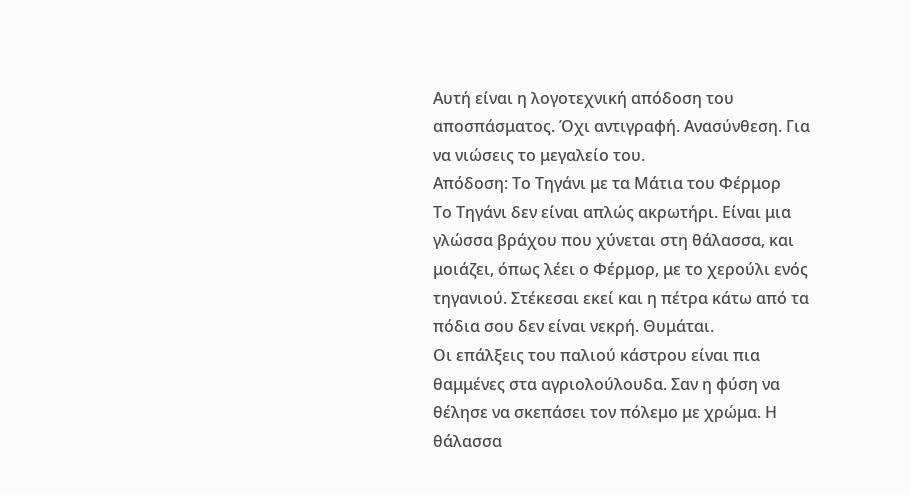Αυτή είναι η λογοτεχνική απόδοση του αποσπάσματος. Όχι αντιγραφή. Ανασύνθεση. Για να νιώσεις το μεγαλείο του.
Απόδοση: Το Τηγάνι με τα Μάτια του Φέρμορ
Το Τηγάνι δεν είναι απλώς ακρωτήρι. Είναι μια γλώσσα βράχου που χύνεται στη θάλασσα, και μοιάζει, όπως λέει ο Φέρμορ, με το χερούλι ενός τηγανιού. Στέκεσαι εκεί και η πέτρα κάτω από τα πόδια σου δεν είναι νεκρή. Θυμάται.
Οι επάλξεις του παλιού κάστρου είναι πια θαμμένες στα αγριολούλουδα. Σαν η φύση να θέλησε να σκεπάσει τον πόλεμο με χρώμα. Η θάλασσα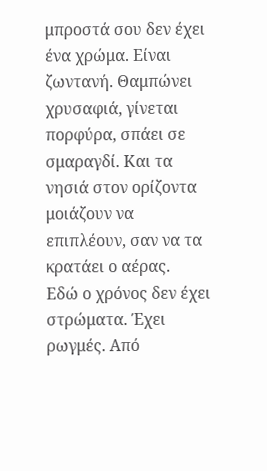μπροστά σου δεν έχει ένα χρώμα. Είναι ζωντανή. Θαμπώνει χρυσαφιά, γίνεται πορφύρα, σπάει σε σμαραγδί. Και τα νησιά στον ορίζοντα μοιάζουν να επιπλέουν, σαν να τα κρατάει ο αέρας.
Εδώ ο χρόνος δεν έχει στρώματα. Έχει ρωγμές. Από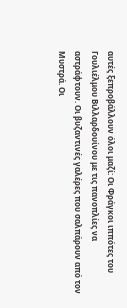αυτές ξεπροβάλλουν όλοι μαζί: Οι Φράγκοι ιππότες του Γουλιέλμου Βιλλαρδουίνου με τις πανοπλίες να αστράφτουν. Οι βυζαντινές γαλέρες που σαλπάρουν από τον Μυστρά. Οι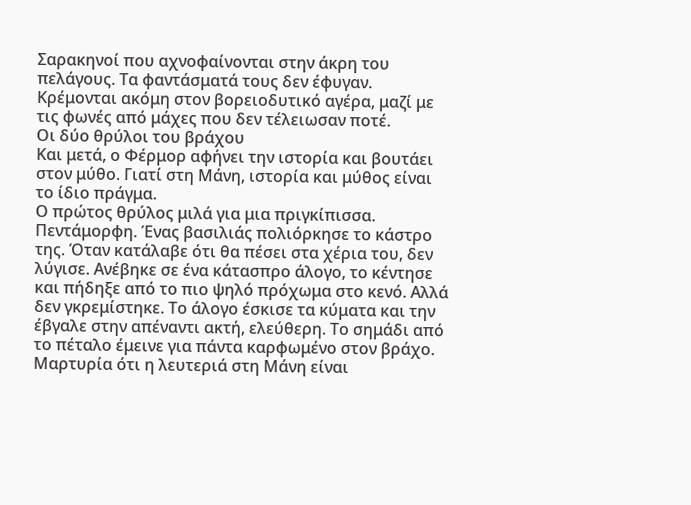Σαρακηνοί που αχνοφαίνονται στην άκρη του πελάγους. Τα φαντάσματά τους δεν έφυγαν. Κρέμονται ακόμη στον βορειοδυτικό αγέρα, μαζί με τις φωνές από μάχες που δεν τέλειωσαν ποτέ.
Οι δύο θρύλοι του βράχου
Και μετά, ο Φέρμορ αφήνει την ιστορία και βουτάει στον μύθο. Γιατί στη Μάνη, ιστορία και μύθος είναι το ίδιο πράγμα.
Ο πρώτος θρύλος μιλά για μια πριγκίπισσα. Πεντάμορφη. Ένας βασιλιάς πολιόρκησε το κάστρο της. Όταν κατάλαβε ότι θα πέσει στα χέρια του, δεν λύγισε. Ανέβηκε σε ένα κάτασπρο άλογο, το κέντησε και πήδηξε από το πιο ψηλό πρόχωμα στο κενό. Αλλά δεν γκρεμίστηκε. Το άλογο έσκισε τα κύματα και την έβγαλε στην απέναντι ακτή, ελεύθερη. Το σημάδι από το πέταλο έμεινε για πάντα καρφωμένο στον βράχο. Μαρτυρία ότι η λευτεριά στη Μάνη είναι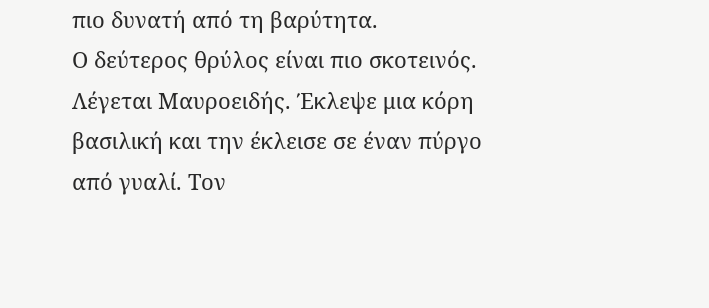πιο δυνατή από τη βαρύτητα.
Ο δεύτερος θρύλος είναι πιο σκοτεινός. Λέγεται Μαυροειδής. Έκλεψε μια κόρη βασιλική και την έκλεισε σε έναν πύργο από γυαλί. Τον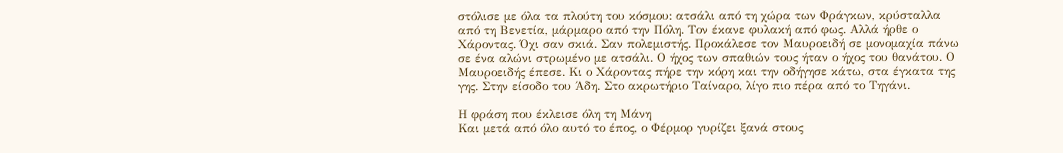στόλισε με όλα τα πλούτη του κόσμου: ατσάλι από τη χώρα των Φράγκων, κρύσταλλα από τη Βενετία, μάρμαρο από την Πόλη. Τον έκανε φυλακή από φως. Αλλά ήρθε ο Χάροντας. Όχι σαν σκιά. Σαν πολεμιστής. Προκάλεσε τον Μαυροειδή σε μονομαχία πάνω σε ένα αλώνι στρωμένο με ατσάλι. Ο ήχος των σπαθιών τους ήταν ο ήχος του θανάτου. Ο Μαυροειδής έπεσε. Κι ο Χάροντας πήρε την κόρη και την οδήγησε κάτω, στα έγκατα της γης. Στην είσοδο του Άδη. Στο ακρωτήριο Ταίναρο, λίγο πιο πέρα από το Τηγάνι.

Η φράση που έκλεισε όλη τη Μάνη
Και μετά από όλο αυτό το έπος, ο Φέρμορ γυρίζει ξανά στους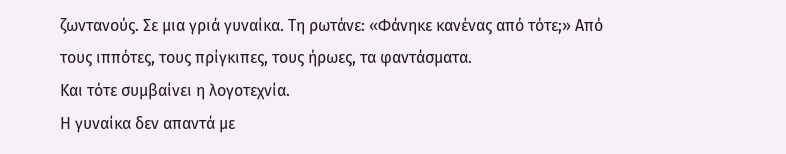ζωντανούς. Σε μια γριά γυναίκα. Τη ρωτάνε: «Φάνηκε κανένας από τότε;» Από τους ιππότες, τους πρίγκιπες, τους ήρωες, τα φαντάσματα.
Και τότε συμβαίνει η λογοτεχνία.
Η γυναίκα δεν απαντά με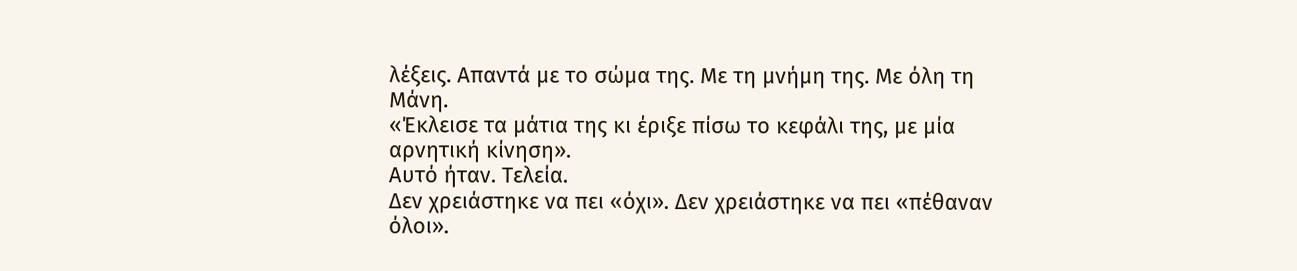λέξεις. Απαντά με το σώμα της. Με τη μνήμη της. Με όλη τη Μάνη.
«Έκλεισε τα μάτια της κι έριξε πίσω το κεφάλι της, με μία αρνητική κίνηση».
Αυτό ήταν. Τελεία.
Δεν χρειάστηκε να πει «όχι». Δεν χρειάστηκε να πει «πέθαναν όλοι».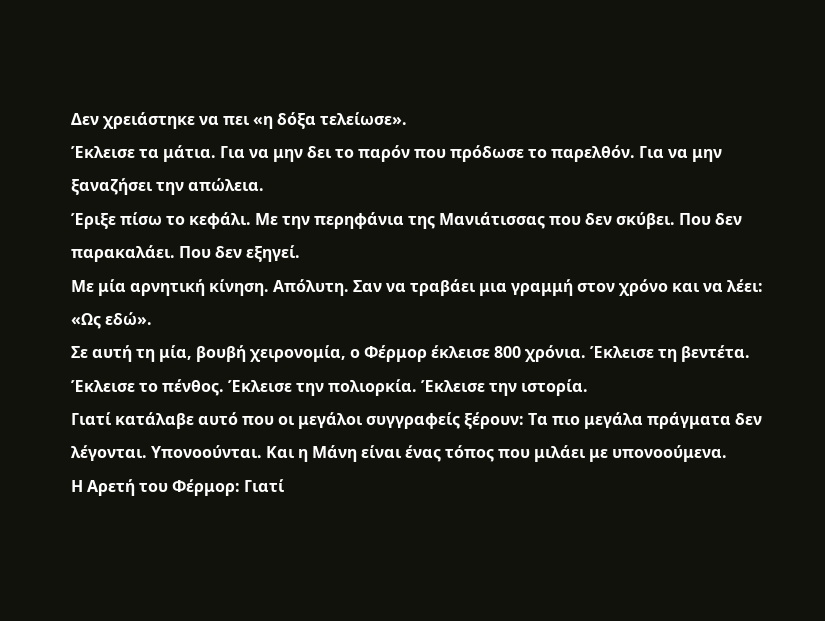Δεν χρειάστηκε να πει «η δόξα τελείωσε».
Έκλεισε τα μάτια. Για να μην δει το παρόν που πρόδωσε το παρελθόν. Για να μην ξαναζήσει την απώλεια.
Έριξε πίσω το κεφάλι. Με την περηφάνια της Μανιάτισσας που δεν σκύβει. Που δεν παρακαλάει. Που δεν εξηγεί.
Με μία αρνητική κίνηση. Απόλυτη. Σαν να τραβάει μια γραμμή στον χρόνο και να λέει: «Ως εδώ».
Σε αυτή τη μία, βουβή χειρονομία, ο Φέρμορ έκλεισε 800 χρόνια. Έκλεισε τη βεντέτα. Έκλεισε το πένθος. Έκλεισε την πολιορκία. Έκλεισε την ιστορία.
Γιατί κατάλαβε αυτό που οι μεγάλοι συγγραφείς ξέρουν: Τα πιο μεγάλα πράγματα δεν λέγονται. Υπονοούνται. Και η Μάνη είναι ένας τόπος που μιλάει με υπονοούμενα.
Η Αρετή του Φέρμορ: Γιατί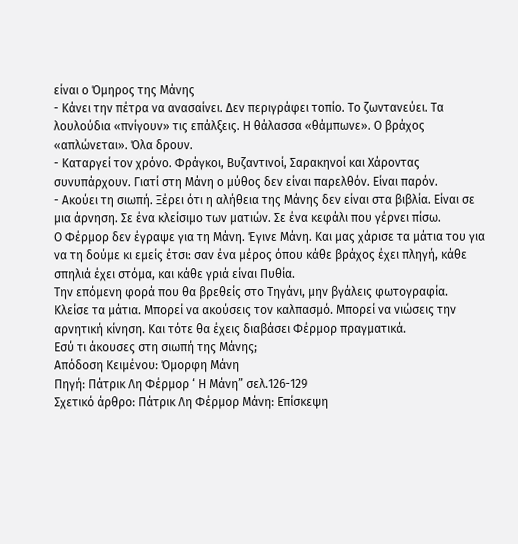είναι ο Όμηρος της Μάνης
- Κάνει την πέτρα να ανασαίνει. Δεν περιγράφει τοπίο. Το ζωντανεύει. Τα λουλούδια «πνίγουν» τις επάλξεις. Η θάλασσα «θάμπωνε». Ο βράχος «απλώνεται». Όλα δρουν.
- Καταργεί τον χρόνο. Φράγκοι, Βυζαντινοί, Σαρακηνοί και Χάροντας συνυπάρχουν. Γιατί στη Μάνη ο μύθος δεν είναι παρελθόν. Είναι παρόν.
- Ακούει τη σιωπή. Ξέρει ότι η αλήθεια της Μάνης δεν είναι στα βιβλία. Είναι σε μια άρνηση. Σε ένα κλείσιμο των ματιών. Σε ένα κεφάλι που γέρνει πίσω.
Ο Φέρμορ δεν έγραψε για τη Μάνη. Έγινε Μάνη. Και μας χάρισε τα μάτια του για να τη δούμε κι εμείς έτσι: σαν ένα μέρος όπου κάθε βράχος έχει πληγή, κάθε σπηλιά έχει στόμα, και κάθε γριά είναι Πυθία.
Την επόμενη φορά που θα βρεθείς στο Τηγάνι, μην βγάλεις φωτογραφία. Κλείσε τα μάτια. Μπορεί να ακούσεις τον καλπασμό. Μπορεί να νιώσεις την αρνητική κίνηση. Και τότε θα έχεις διαβάσει Φέρμορ πραγματικά.
Εσύ τι άκουσες στη σιωπή της Μάνης;
Απόδοση Κειμένου: Όμορφη Μάνη
Πηγή: Πάτρικ Λη Φέρμορ ‘ Η Μάνη” σελ.126-129
Σχετικό άρθρο: Πάτρικ Λη Φέρμορ Μάνη: Επίσκεψη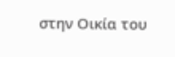στην Οικία του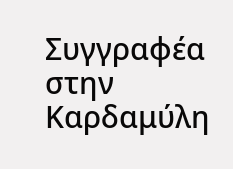Συγγραφέα στην Καρδαμύλη